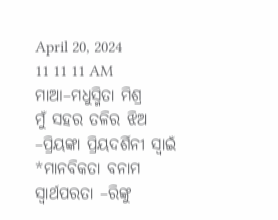April 20, 2024
11 11 11 AM
ମାଆ–ମଧୁସ୍ମିତା ମିଶ୍ର
ମୁଁ ସହର ତଳିର ଝିଅ –ପ୍ରିୟଙ୍କା ପ୍ରିୟଦର୍ଶିନୀ ସ୍ବାଇଁ
*ମାନବିକତା ବନାମ ସ୍ୱାର୍ଥପରତା –ରିଙ୍କୁ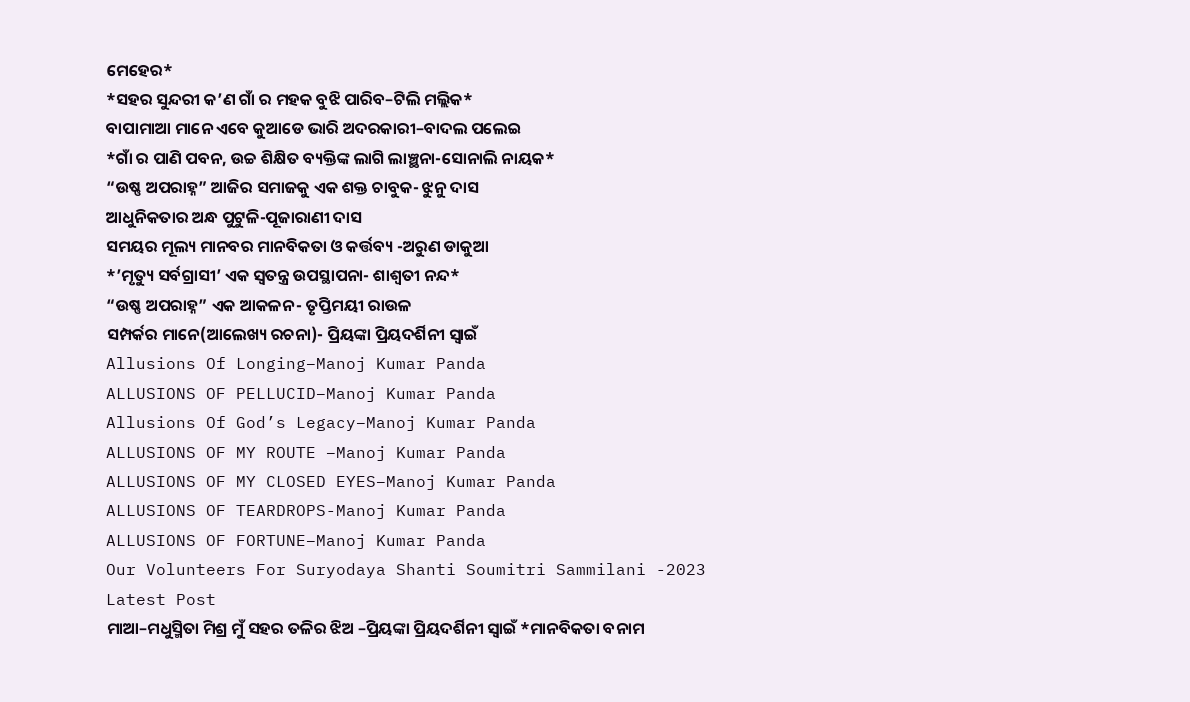ମେହେର*
*ସହର ସୁନ୍ଦରୀ କ’ଣ ଗାଁ ର ମହକ ବୁଝି ପାରିବ–ଟିଲି ମଲ୍ଲିକ*
ବାପାମାଆ ମାନେ ଏବେ କୁଆଡେ ଭାରି ଅଦରକାରୀ–ବାଦଲ ପଲେଇ
*ଗାଁ ର ପାଣି ପବନ, ଉଚ୍ଚ ଶିକ୍ଷିତ ବ୍ୟକ୍ତିଙ୍କ ଲାଗି ଲାଞ୍ଛନା-ସୋନାଲି ନାୟକ*
“ଉଷ୍ଣ ଅପରାହ୍ନ” ଆଜିର ସମାଜକୁ ଏକ ଶକ୍ତ ଚାବୁକ- ଝୁନୁ ଦାସ
ଆଧୁନିକତାର ଅନ୍ଧ ପୁଟୁଳି-ପୂଜାରାଣୀ ଦାସ
ସମୟର ମୂଲ୍ୟ ମାନବର ମାନବିକତା ଓ କର୍ତ୍ତବ୍ୟ -ଅରୁଣ ଡାକୁଆ
*’ମୃତ୍ୟୁ ସର୍ବଗ୍ରାସୀ’ ଏକ ସ୍ୱତନ୍ତ୍ର ଉପସ୍ଥାପନା- ଶାଶ୍ଵତୀ ନନ୍ଦ*
“ଉଷ୍ଣ ଅପରାହ୍ନ” ଏକ ଆକଳନ- ତୃପ୍ତିମୟୀ ରାଉଳ
ସମ୍ପର୍କର ମାନେ(ଆଲେଖ୍ୟ ରଚନା)- ପ୍ରିୟଙ୍କା ପ୍ରିୟଦର୍ଶିନୀ ସ୍ୱାଇଁ
Allusions Of Longing–Manoj Kumar Panda
ALLUSIONS OF PELLUCID–Manoj Kumar Panda
Allusions Of God’s Legacy–Manoj Kumar Panda
ALLUSIONS OF MY ROUTE –Manoj Kumar Panda
ALLUSIONS OF MY CLOSED EYES–Manoj Kumar Panda
ALLUSIONS OF TEARDROPS-Manoj Kumar Panda
ALLUSIONS OF FORTUNE–Manoj Kumar Panda
Our Volunteers For Suryodaya Shanti Soumitri Sammilani -2023
Latest Post
ମାଆ–ମଧୁସ୍ମିତା ମିଶ୍ର ମୁଁ ସହର ତଳିର ଝିଅ –ପ୍ରିୟଙ୍କା ପ୍ରିୟଦର୍ଶିନୀ ସ୍ବାଇଁ *ମାନବିକତା ବନାମ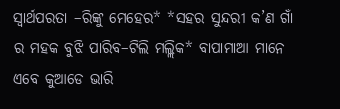ସ୍ୱାର୍ଥପରତା –ରିଙ୍କୁ ମେହେର* *ସହର ସୁନ୍ଦରୀ କ’ଣ ଗାଁ ର ମହକ ବୁଝି ପାରିବ–ଟିଲି ମଲ୍ଲିକ* ବାପାମାଆ ମାନେ ଏବେ କୁଆଡେ ଭାରି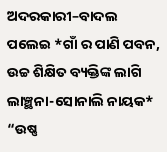ଅଦରକାରୀ–ବାଦଲ ପଲେଇ *ଗାଁ ର ପାଣି ପବନ, ଉଚ୍ଚ ଶିକ୍ଷିତ ବ୍ୟକ୍ତିଙ୍କ ଲାଗି ଲାଞ୍ଛନା-ସୋନାଲି ନାୟକ* “ଉଷ୍ଣ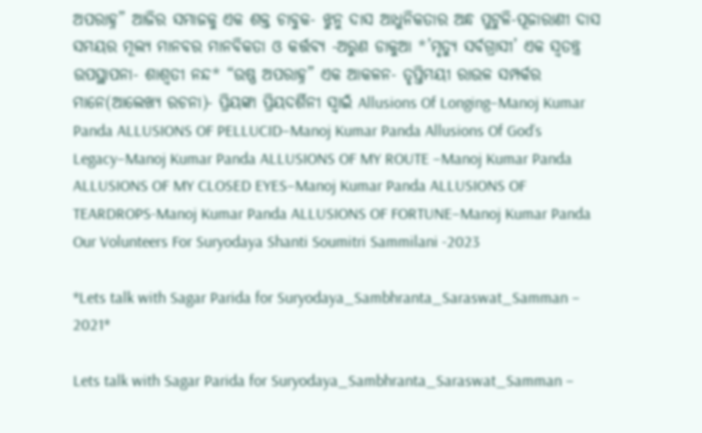ଅପରାହ୍ନ” ଆଜିର ସମାଜକୁ ଏକ ଶକ୍ତ ଚାବୁକ- ଝୁନୁ ଦାସ ଆଧୁନିକତାର ଅନ୍ଧ ପୁଟୁଳି-ପୂଜାରାଣୀ ଦାସ ସମୟର ମୂଲ୍ୟ ମାନବର ମାନବିକତା ଓ କର୍ତ୍ତବ୍ୟ -ଅରୁଣ ଡାକୁଆ *’ମୃତ୍ୟୁ ସର୍ବଗ୍ରାସୀ’ ଏକ ସ୍ୱତନ୍ତ୍ର ଉପସ୍ଥାପନା- ଶାଶ୍ଵତୀ ନନ୍ଦ* “ଉଷ୍ଣ ଅପରାହ୍ନ” ଏକ ଆକଳନ- ତୃପ୍ତିମୟୀ ରାଉଳ ସମ୍ପର୍କର ମାନେ(ଆଲେଖ୍ୟ ରଚନା)- ପ୍ରିୟଙ୍କା ପ୍ରିୟଦର୍ଶିନୀ ସ୍ୱାଇଁ Allusions Of Longing–Manoj Kumar Panda ALLUSIONS OF PELLUCID–Manoj Kumar Panda Allusions Of God’s Legacy–Manoj Kumar Panda ALLUSIONS OF MY ROUTE –Manoj Kumar Panda ALLUSIONS OF MY CLOSED EYES–Manoj Kumar Panda ALLUSIONS OF TEARDROPS-Manoj Kumar Panda ALLUSIONS OF FORTUNE–Manoj Kumar Panda Our Volunteers For Suryodaya Shanti Soumitri Sammilani -2023

*Lets talk with Sagar Parida for Suryodaya_Sambhranta_Saraswat_Samman – 2021*

Lets talk with Sagar Parida for Suryodaya_Sambhranta_Saraswat_Samman –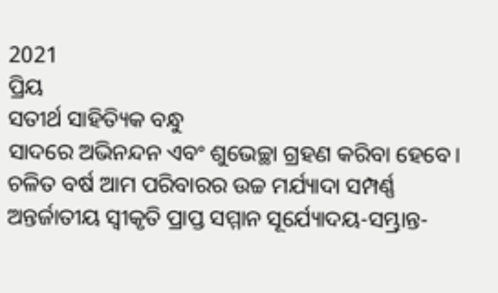2021
ପ୍ରିୟ
ସତୀର୍ଥ ସାହିତ୍ୟିକ ବନ୍ଧୁ
ସାଦରେ ଅଭିନନ୍ଦନ ଏବଂ ଶୁଭେଚ୍ଛା ଗ୍ରହଣ କରିବା ହେବେ। ଚଳିତ ବର୍ଷ ଆମ ପରିବାରର ଉଚ୍ଚ ମର୍ଯ୍ୟାଦା ସମ୍ପର୍ଣ୍ଣ ଅନ୍ତର୍ଜାତୀୟ ସ୍ୱୀକୃତି ପ୍ରାପ୍ତ ସମ୍ମାନ ସୂର୍ଯ୍ୟୋଦୟ-ସମ୍ଭ୍ରାନ୍ତ-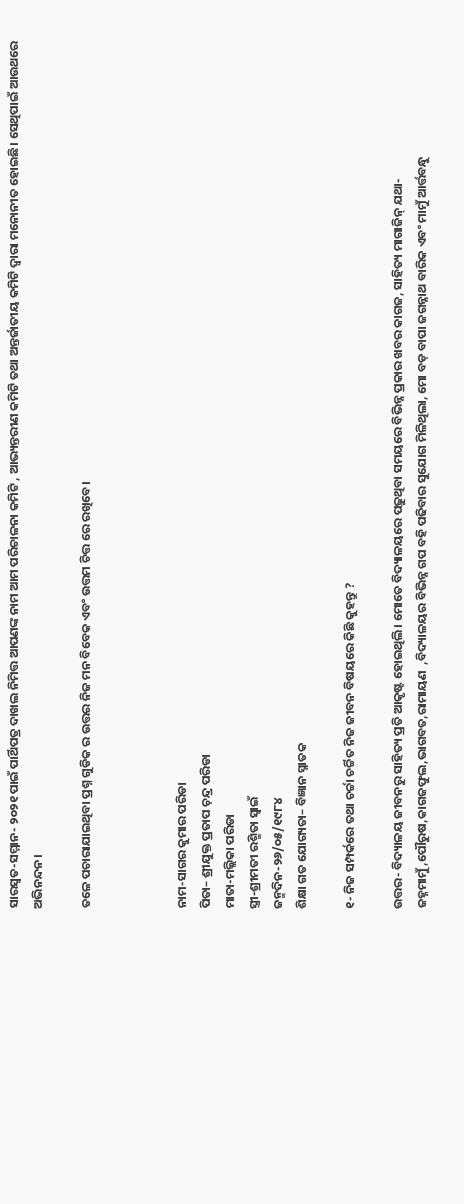ସାରସ୍ୱତ-ସମ୍ମାନ- ୨୦୨୧ ପାଇଁ ପାର୍ଥିପତ୍ର ଦାଖଲ ନିମିତ୍ତ ଆପଣଙ୍କ ନାମ ଆମ ପରିଚାଳନା କମିଟି , ଆଭ୍ୟନ୍ତରୀଣ କମିଟି ତଥା ଅନ୍ତର୍ଜାତୀୟ କମିଟି ଦ୍ୱାରା ମନୋନୀତ ହୋଇଛି। ସେଥିପାଇଁ ଆଉଥରେ ଅଭିନନ୍ଦନ।

ତଳେ ପଚାରାଯାଇଥିବା ପ୍ରଶ୍ନ ଗୁଡିକ ର ଉତ୍ତର ନିଜ ମନ ବିବେକ ଏବଂ ଉତ୍ତମ ଚିତ୍ତ ରେ ରଖିବେ।



ନାମ-ସାଗର କୁମାର ପରିଡା
ପିତା– ଶ୍ରୀଯୁକ୍ତ ପ୍ରତାପ ଚ଼ନ୍ଦ୍ର ପରିଡା
ମାତା-ମଲ୍ଲିକା ପରିଡା
ସ୍ତ୍ରୀ-ଶ୍ରୀମତୀ ରଶ୍ମିତା ସ୍ବାଇଁ
ଜନ୍ମଦିନ-୨୬/୦୫/୧୯୮୪
ଶିକ୍ଷା ଗତ ଯୋଗ୍ୟତା– ବିଜ୍ଞାନ ସ୍ନାତକ

୧- ନିଜ ସମ୍ପର୍କରେ ତଥା ଚର୍ଚ୍ଚା ଚର୍ଚ୍ଚିତ ନିଜ ଜୀବନ ବିଷୟରେ କିଛି କୁହନ୍ତୁ ?

ଉତ୍ତର- ବିଦ୍ୟାଳୟ ଜୀବନରୁ ସାହିତ୍ୟ ପ୍ରତି ଆକୃଷ୍ଟ ହୋଇଥିଲି। ମୋତେ ବିଦ୍ୟାଳୟରେ ପଢ଼ୁଥିବା ସମୟରେ ବିଭିନ୍ନ ପ୍ରକାର ଖବର କାଗଜ, ସାହିତ୍ୟ ମାଗାଜିନ୍ ଯଥା- ଜହ୍ନମାମୁଁ,ପୌରୁଷ,କାଗଜଫୁଲ,ଭାଗବତ,ରାମାୟଣ  ,ବିଦ୍ୟାଳୟର ବିଭିନ୍ନ ଗପ ବହି ପଢିବାର ସୁଯୋଗ ମିଳିଥିଲା, ମୋ ବଡ଼ ବାପା ଜଗନ୍ନାଥ ବାରିକ ଏବଂ ମାମୁଁ ଆର୍ତ୍ତବନ୍ଧୁ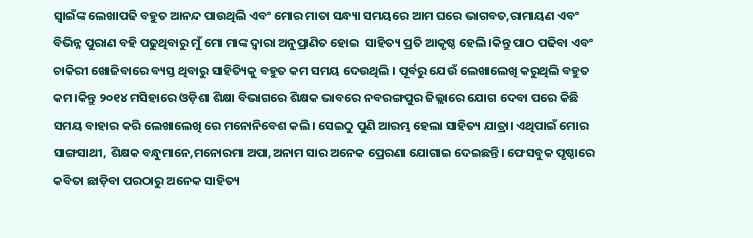ସ୍ବାଇଁଙ୍କ ଲେଖାପଢି ବହୁତ ଆନନ୍ଦ ପାଉଥିଲି ଏବଂ ମୋର ମାତା ସନ୍ଧ୍ୟା ସମୟରେ ଆମ ଘରେ ଭାଗବତ,ରାମାୟଣ ଏବଂ ବିଭିନ୍ନ ପୁରାଣ ବହି ପଢୁଥିବାରୁ ମୁଁ ମୋ ମାଙ୍କ ଦ୍ୱାରା ଅନୁପ୍ରାଣିତ ହୋଇ  ସାହିତ୍ୟ ପ୍ରତି ଆକୃଷ୍ଠ ହେଲି ।କିନ୍ତୁ ପାଠ ପଢିବା ଏବଂ ଚାକିରୀ ଖୋଜିବାରେ ବ୍ୟସ୍ତ ଥିବାରୁ ସାହିତ୍ୟିକୁ ବହୁତ କମ ସମୟ ଦେଉଥିଲି । ପୂର୍ବରୁ ଯେଉଁ ଲେଖାଲେଖି କରୁଥିଲି ବହୁତ କମ।କିନ୍ତୁ ୨୦୧୪ ମସିହାରେ ଓଡ଼ିଶା ଶିକ୍ଷା ବିଭାଗରେ ଶିକ୍ଷକ ଭାବରେ ନବରଙ୍ଗପୁର ଜିଲ୍ଲାରେ ଯୋଗ ଦେବା ପରେ କିଛି ସମୟ ବାହାର କରି ଲେଖାଲେଖି ରେ ମନୋନିବେଶ କଲି। ସେଇଠୁ ପୁଣି ଆରମ୍ଭ ହେଲା ସାହିତ୍ୟ ଯାତ୍ରା। ଏଥିପାଇଁ ମୋର ସାଙ୍ଗସାଥୀ, ଶିକ୍ଷକ ବନ୍ଧୁମାନେ,ମନୋରମା ଅପା,ଅନାମ ସାର ଅନେକ ପ୍ରେରଣା ଯୋଗାଇ ଦେଇଛନ୍ତି। ଫେସବୁକ ପୃଷ୍ଠାରେ କବିତା ଛାଡ଼ିବା ପରଠାରୁ ଅନେକ ସାହିତ୍ୟ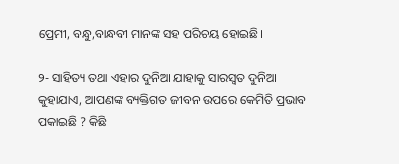ପ୍ରେମୀ, ବନ୍ଧୁ,ବାନ୍ଧବୀ ମାନଙ୍କ ସହ ପରିଚୟ ହୋଇଛି।

୨- ସାହିତ୍ୟ ତଥା ଏହାର ଦୁନିଆ ଯାହାକୁ ସାରସ୍ୱତ ଦୁନିଆ କୁହାଯାଏ, ଆପଣଙ୍କ ବ୍ୟକ୍ତିଗତ ଜୀବନ ଉପରେ କେମିତି ପ୍ରଭାବ ପକାଇଛି ? କିଛି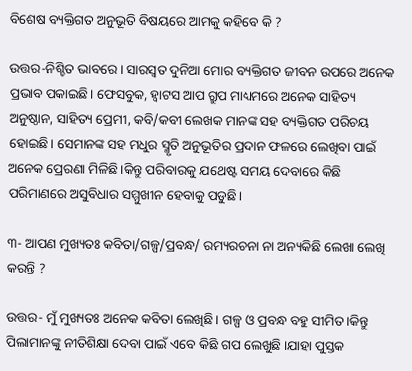ବିଶେଷ ବ୍ୟକ୍ତିଗତ ଅନୁଭୂତି ବିଷୟରେ ଆମକୁ କହିବେ କି ?

ଉତ୍ତର-ନିଶ୍ଚିତ ଭାବରେ। ସାରସ୍ବତ ଦୁନିଆ ମୋର ବ୍ୟକ୍ତିଗତ ଜୀବନ ଉପରେ ଅନେକ ପ୍ରଭାବ ପକାଇଛି। ଫେସବୁକ, ହ୍ବାଟସ ଆପ ଗ୍ରୁପ ମାଧ୍ୟମରେ ଅନେକ ସାହିତ୍ୟ ଅନୁଷ୍ଠାନ, ସାହିତ୍ୟ ପ୍ରେମୀ, କବି/କବୀ ଲେଖକ ମାନଙ୍କ ସହ ବ୍ୟକ୍ତିଗତ ପରିଚୟ ହୋଇଛି। ସେମାନଙ୍କ ସହ ମଧୁର ସ୍ମୃତି ଅନୁଭୂତିର ପ୍ରଦାନ ଫଳରେ ଲେଖିବା ପାଇଁ ଅନେକ ପ୍ରେରଣା ମିଳିଛି।କିନ୍ତୁ ପରିବାରକୁ ଯଥେଷ୍ଟ ସମୟ ଦେବାରେ କିଛି ପରିମାଣରେ ଅସୁବିଧାର ସମ୍ମୁଖୀନ ହେବାକୁ ପଡୁଛି।

୩- ଆପଣ ମୁଖ୍ୟତଃ କବିତା/ଗଳ୍ପ/ପ୍ରବନ୍ଧ/ ରମ୍ୟରଚନା ନା ଅନ୍ୟକିଛି ଲେଖା ଲେଖି କରନ୍ତି ?

ଉତ୍ତର- ମୁଁ ମୁଖ୍ୟତଃ ଅନେକ କବିତା ଲେଖିଛି। ଗଳ୍ପ ଓ ପ୍ରବନ୍ଧ ବହୁ ସୀମିତ।କିନ୍ତୁ ପିଲାମାନଙ୍କୁ ନୀତିଶିକ୍ଷା ଦେବା ପାଇଁ ଏବେ କିଛି ଗପ ଲେଖୁଛି ।ଯାହା ପୁସ୍ତକ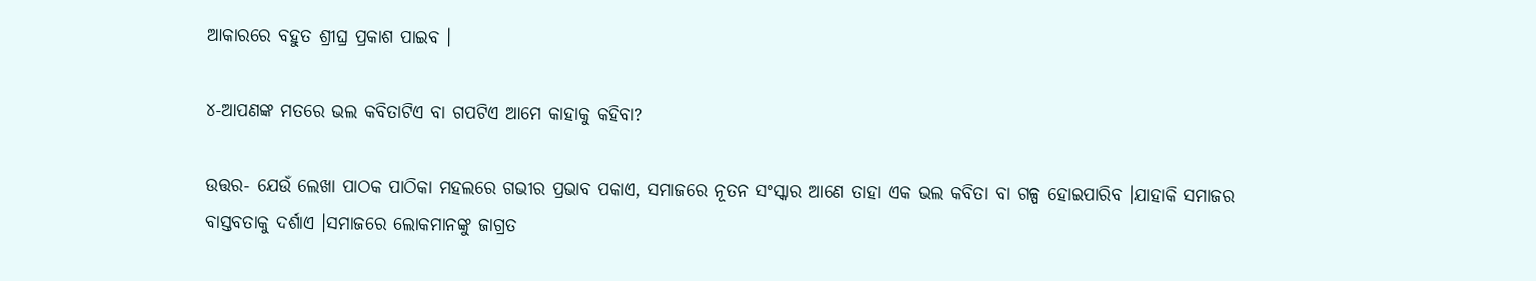ଆକାରରେ ବହୁତ ଶ୍ରୀଘ୍ର ପ୍ରକାଶ ପାଇବ ।

୪-ଆପଣଙ୍କ ମତରେ ଭଲ କବିତାଟିଏ ବା ଗପଟିଏ ଆମେ କାହାକୁ କହିବା?

ଉତ୍ତର- ଯେଉଁ ଲେଖା ପାଠକ ପାଠିକା ମହଲରେ ଗଭୀର ପ୍ରଭାବ ପକାଏ, ସମାଜରେ ନୂତନ ସଂସ୍କାର ଆଣେ ତାହା ଏକ ଭଲ କବିତା ବା ଗଳ୍ପ ହୋଇପାରିବ ।ଯାହାକି ସମାଜର
ବାସ୍ତବତାକୁ ଦର୍ଶାଏ ।ସମାଜରେ ଲୋକମାନଙ୍କୁ ଜାଗ୍ରତ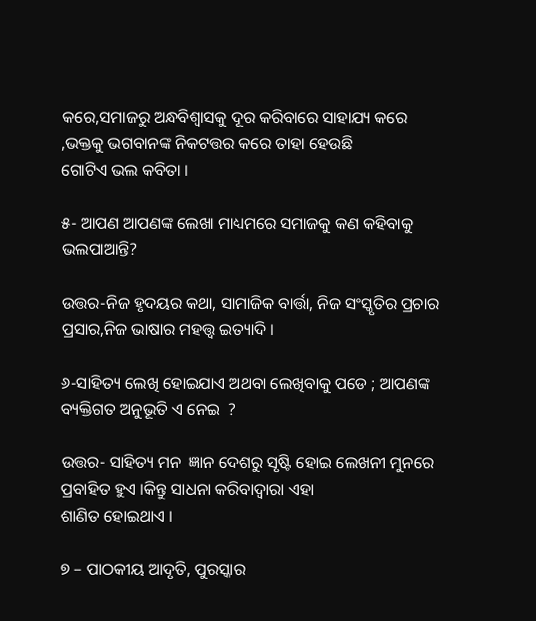କରେ,ସମାଜରୁ ଅନ୍ଧବିଶ୍ୱାସକୁ ଦୂର କରିବାରେ ସାହାଯ୍ୟ କରେ ,ଭକ୍ତକୁ ଭଗବାନଙ୍କ ନିକଟତ୍ତର କରେ ତାହା ହେଉଛି
ଗୋଟିଏ ଭଲ କବିତା ।

୫- ଆପଣ ଆପଣଙ୍କ ଲେଖା ମାଧ୍ୟମରେ ସମାଜକୁ କଣ କହିବାକୁ ଭଲପାଆନ୍ତି?

ଉତ୍ତର-ନିଜ ହୃଦୟର କଥା, ସାମାଜିକ ବାର୍ତ୍ତା, ନିଜ ସଂସ୍କୃତିର ପ୍ରଚାର ପ୍ରସାର,ନିଜ ଭାଷାର ମହତ୍ତ୍ୱ ଇତ୍ୟାଦି ।

୬-ସାହିତ୍ୟ ଲେଖି ହୋଇଯାଏ ଅଥବା ଲେଖିବାକୁ ପଡେ ; ଆପଣଙ୍କ ବ୍ୟକ୍ତିଗତ ଅନୁଭୂତି ଏ ନେଇ  ?

ଉତ୍ତର- ସାହିତ୍ୟ ମନ  ଜ୍ଞାନ ଦେଶରୁ ସୃଷ୍ଟି ହୋଇ ଲେଖନୀ ମୁନରେ ପ୍ରବାହିତ ହୁଏ ।କିନ୍ତୁ ସାଧନା କରିବାଦ୍ୱାରା ଏହା
ଶାଣିତ ହୋଇଥାଏ ।

୭ – ପାଠକୀୟ ଆଦୃତି, ପୁରସ୍କାର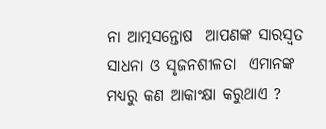ନା ଆତ୍ମସନ୍ତୋଷ  ଆପଣଙ୍କ ସାରସ୍ଵତ ସାଧନା ଓ ସୃଜନଶୀଳତା  ଏମାନଙ୍କ ମଧ୍ୟରୁ କଣ ଆକାଂକ୍ଷା କରୁଥାଏ ?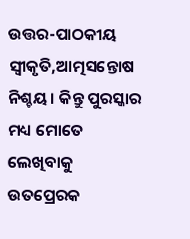ଉତ୍ତର-ପାଠକୀୟ ସ୍ବୀକୃତି,ଆତ୍ମସନ୍ତୋଷ ନିଶ୍ଚୟ। କିନ୍ତୁ ପୁରସ୍କାର ମଧ୍ୟ ମୋତେ ଲେଖିବାକୁ  ଉତପ୍ରେରକ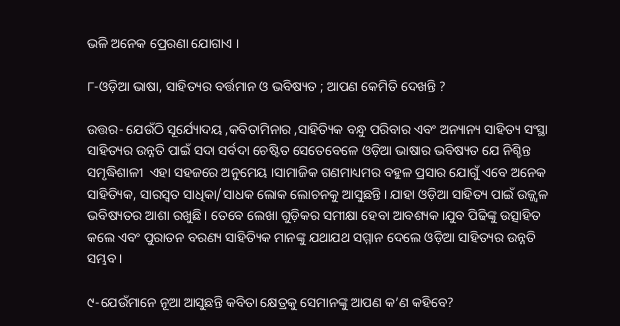ଭଳି ଅନେକ ପ୍ରେରଣା ଯୋଗାଏ ।

୮-ଓଡ଼ିଆ ଭାଷା, ସାହିତ୍ୟର ବର୍ତ୍ତମାନ ଓ ଭବିଷ୍ୟତ ; ଆପଣ କେମିତି ଦେଖନ୍ତି ?

ଉତ୍ତର- ଯେଉଁଠି ସୂର୍ଯ୍ୟୋଦୟ ,କବିତାମିନାର ,ସାହିତ୍ୟିକ ବନ୍ଧୁ ପରିବାର ଏବଂ ଅନ୍ୟାନ୍ୟ ସାହିତ୍ୟ ସଂସ୍ଥା ସାହିତ୍ୟର ଉନ୍ନତି ପାଇଁ ସଦା ସର୍ବଦା ଚେଷ୍ଟିତ ସେତେବେଳେ ଓଡ଼ିଆ ଭାଷାର ଭବିଷ୍ୟତ ଯେ ନିଶ୍ଚିନ୍ତ ସମୃଦ୍ଧିଶାଳୀ  ଏହା ସହଜରେ ଅନୁମେୟ ।ସାମାଜିକ ଗଣମାଧ୍ୟମର ବହୁଳ ପ୍ରସାର ଯୋଗୁଁ ଏବେ ଅନେକ ସାହିତ୍ୟିକ, ସାରସ୍ଵତ ସାଧିକା/ସାଧକ ଲୋକ ଲୋଚନକୁ ଆସୁଛନ୍ତି। ଯାହା ଓଡ଼ିଆ ସାହିତ୍ୟ ପାଇଁ ଉଜ୍ଜ୍ବଳ ଭବିଷ୍ୟତର ଆଶା ରଖୁଛି। ତେବେ ଲେଖା ଗୁଡ଼ିକର ସମୀକ୍ଷା ହେବା ଆବଶ୍ୟକ।ଯୁବ ପିଢିଙ୍କୁ ଉତ୍ସାହିତ କଲେ ଏବଂ ପୁରାତନ ବରଣ୍ୟ ସାହିତ୍ୟିକ ମାନଙ୍କୁ ଯଥାଯଥ ସମ୍ମାନ ଦେଲେ ଓଡ଼ିଆ ସାହିତ୍ୟର ଉନ୍ନତି ସମ୍ଭବ।

୯-ଯେଉଁମାନେ ନୂଆ ଆସୁଛନ୍ତି କବିତା କ୍ଷେତ୍ରକୁ ସେମାନଙ୍କୁ ଆପଣ କ’ଣ କହିବେ?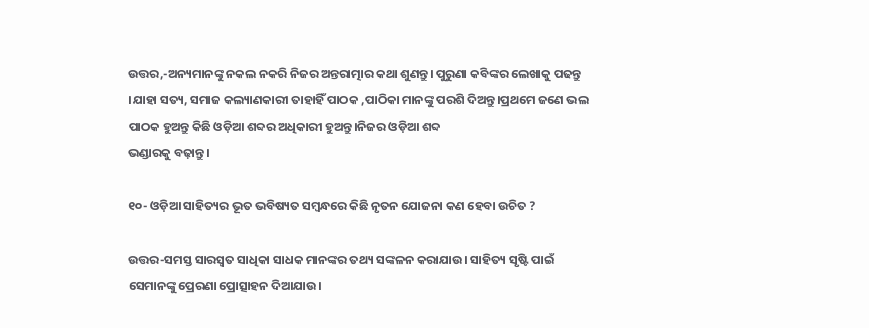ଉତ୍ତର,-ଅନ୍ୟମାନଙ୍କୁ ନକଲ ନକରି ନିଜର ଅନ୍ତରାତ୍ମାର କଥା ଶୁଣନ୍ତୁ। ପୁରୁଣା କବିଙ୍କର ଲେଖାକୁ ପଢନ୍ତୁ ।ଯାହା ସତ୍ୟ, ସମାଜ କଲ୍ୟାଣକାରୀ ତାହାହିଁ ପାଠକ ,ପାଠିକା ମାନଙ୍କୁ ପରଶି ଦିଅନ୍ତୁ।ପ୍ରଥମେ ଜଣେ ଭଲ ପାଠକ ହୁଅନ୍ତୁ କିଛି ଓଡ଼ିଆ ଶବ୍ଦର ଅଧିକାରୀ ହୁଅନ୍ତୁ।ନିଜର ଓଡ଼ିଆ ଶବ୍ଦ
ଭଣ୍ଡାରକୁ ବଢ଼ାନ୍ତୁ ।

୧୦- ଓଡ଼ିଆ ସାହିତ୍ୟର ଭୂତ ଭବିଷ୍ୟତ ସମ୍ବନ୍ଧରେ କିଛି ନୃତନ ଯୋଜନା କଣ ହେବା ଉଚିତ ?

ଉତ୍ତର-ସମସ୍ତ ସାରସ୍ଵତ ସାଧିକା ସାଧକ ମାନଙ୍କର ତଥ୍ୟ ସଙ୍କଳନ କରାଯାଉ। ସାହିତ୍ୟ ସୃଷ୍ଟି ପାଇଁ ସେମାନଙ୍କୁ ପ୍ରେରଣା ପ୍ରୋତ୍ସାହନ ଦିଆଯାଉ।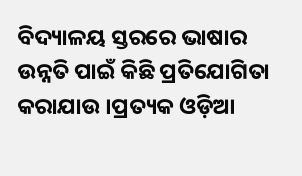ବିଦ୍ୟାଳୟ ସ୍ତରରେ ଭାଷାର ଉନ୍ନତି ପାଇଁ କିଛି ପ୍ରତିଯୋଗିତା କରାଯାଉ ।ପ୍ରତ୍ୟକ ଓଡ଼ିଆ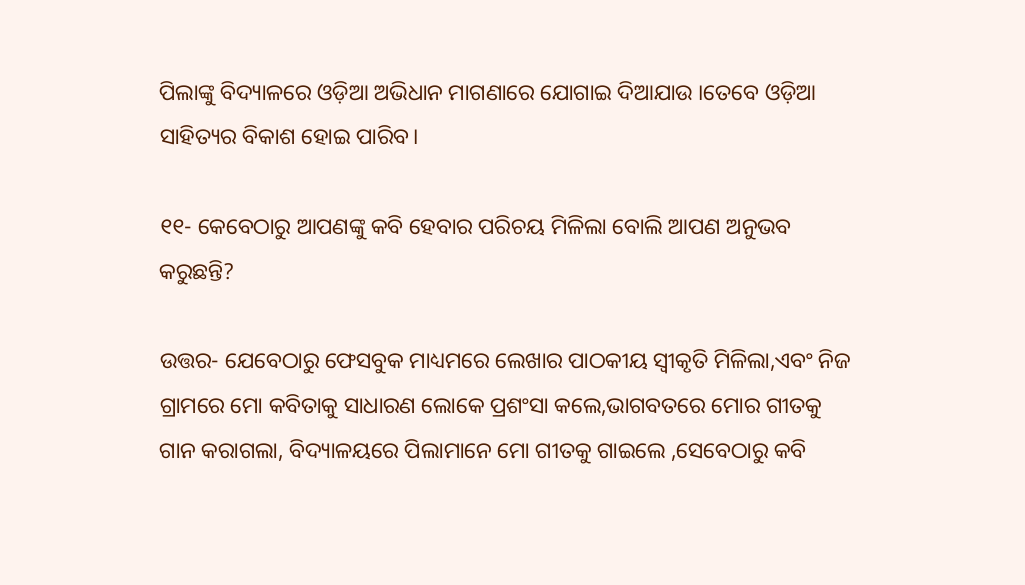ପିଲାଙ୍କୁ ବିଦ୍ୟାଳରେ ଓଡ଼ିଆ ଅଭିଧାନ ମାଗଣାରେ ଯୋଗାଇ ଦିଆଯାଉ ।ତେବେ ଓଡ଼ିଆ ସାହିତ୍ୟର ବିକାଶ ହୋଇ ପାରିବ।

୧୧- କେବେଠାରୁ ଆପଣଙ୍କୁ କବି ହେବାର ପରିଚୟ ମିଳିଲା ବୋଲି ଆପଣ ଅନୁଭବ କରୁଛନ୍ତି?

ଉତ୍ତର- ଯେବେଠାରୁ ଫେସବୁକ ମାଧ୍ୟମରେ ଲେଖାର ପାଠକୀୟ ସ୍ଵୀକୃତି ମିଳିଲା,ଏବଂ ନିଜ ଗ୍ରାମରେ ମୋ କବିତାକୁ ସାଧାରଣ ଲୋକେ ପ୍ରଶଂସା କଲେ,ଭାଗବତରେ ମୋର ଗୀତକୁ ଗାନ କରାଗଲା, ବିଦ୍ୟାଳୟରେ ପିଲାମାନେ ମୋ ଗୀତକୁ ଗାଇଲେ ,ସେବେଠାରୁ କବି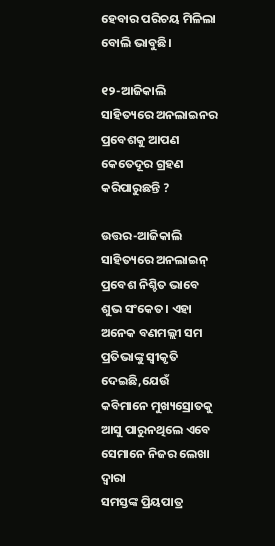ହେବାର ପରିଚୟ ମିଳିଲା ବୋଲି ଭାବୁଛି।

୧୨-ଆଜିକାଲି ସାହିତ୍ୟରେ ଅନଲାଇନର ପ୍ରବେଶକୁ ଆପଣ କେତେଦୂର ଗ୍ରହଣ କରିପାରୁଛନ୍ତି ?

ଉତ୍ତର-ଆଜିକାଲି ସାହିତ୍ୟରେ ଅନଲାଇନ୍ ପ୍ରବେଶ ନିଶ୍ଚିତ ଭାବେ ଶୁଭ ସଂକେତ। ଏହା ଅନେକ ବଣମଲ୍ଲୀ ସମ ପ୍ରତିଭାଙ୍କୁ ସ୍ବୀକୃତି ଦେଇଛି,ଯେଉଁ କବିମାନେ ମୁଖ୍ୟସ୍ରୋତକୁ
ଆସୁ ପାରୁନଥିଲେ ଏବେ ସେମାନେ ନିଜର ଲେଖା ଦ୍ୱାରା
ସମସ୍ତଙ୍କ ପ୍ରିୟପାତ୍ର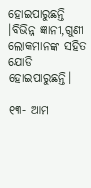ହୋଇପାରୁଛନ୍ତି ।ବିଭିନ୍ନ ଜ୍ଞାନୀ,ଗୁଣୀ ଲୋକମାନଙ୍କ ସହିତ ଯୋଡି ହୋଇପାରୁଛନ୍ତି।

୧୩- ଆମ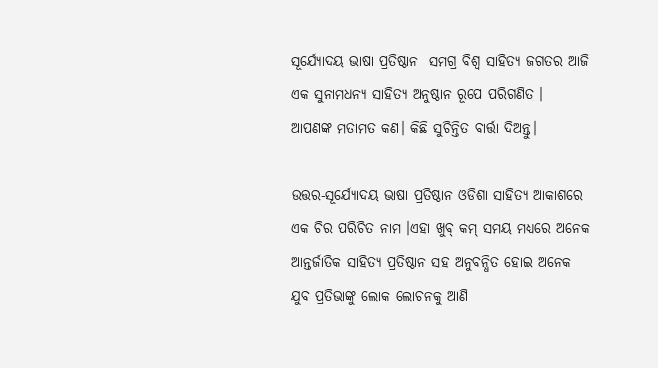ସୂର୍ଯ୍ୟୋଦୟ ଭାଷା ପ୍ରତିଷ୍ଠାନ  ସମଗ୍ର ବିଶ୍ଵ ସାହିତ୍ୟ ଜଗତର ଆଜି ଏକ ସୁନାମଧନ୍ୟ ସାହିତ୍ୟ ଅନୁଷ୍ଠାନ ରୂପେ ପରିଗଣିତ ।  ଆପଣଙ୍କ ମତାମତ କଣ। କିଛି ସୁଚିନ୍ତିତ ବାର୍ତ୍ତା ଦିଅନ୍ତୁ।

ଉତ୍ତର-ସୂର୍ଯ୍ୟୋଦୟ ଭାଷା ପ୍ରତିଷ୍ଠାନ ଓଡିଶା ସାହିତ୍ୟ ଆକାଶରେ ଏକ ଚିର ପରିଚିତ ନାମ ।ଏହା ଖୁବ୍ କମ୍ ସମୟ ମଧ୍ୟରେ ଅନେକ ଆନ୍ତର୍ଜାତିକ ସାହିତ୍ୟ ପ୍ରତିଷ୍ଠାନ ସହ ଅନୁବନ୍ଧିତ ହୋଇ ଅନେକ ଯୁବ ପ୍ରତିଭାଙ୍କୁ ଲୋକ ଲୋଚନକୁ ଆଣି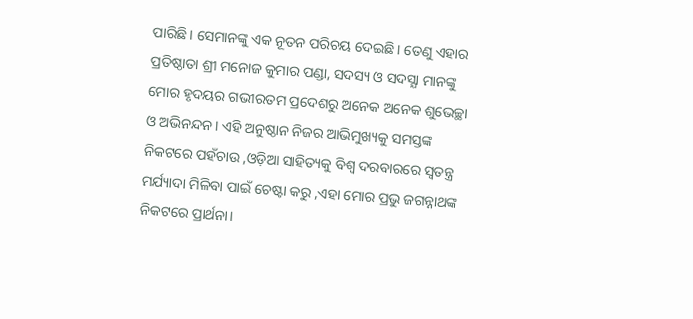ପାରିଛି। ସେମାନଙ୍କୁ ଏକ ନୂତନ ପରିଚୟ ଦେଇଛି। ତେଣୁ ଏହାର ପ୍ରତିଷ୍ଠାତା ଶ୍ରୀ ମନୋଜ କୁମାର ପଣ୍ଡା, ସଦସ୍ୟ ଓ ସଦସ୍ଯା ମାନଙ୍କୁ ମୋର ହୃଦୟର ଗଭୀରତମ ପ୍ରଦେଶରୁ ଅନେକ ଅନେକ ଶୁଭେଚ୍ଛା ଓ ଅଭିନନ୍ଦନ। ଏହି ଅନୁଷ୍ଠାନ ନିଜର ଆଭିମୁଖ୍ୟକୁ ସମସ୍ତଙ୍କ ନିକଟରେ ପହଁଚାଉ ,ଓଡ଼ିଆ ସାହିତ୍ୟକୁ ବିଶ୍ୱ ଦରବାରରେ ସ୍ୱତନ୍ତ୍ର ମର୍ଯ୍ୟାଦା ମିଳିବା ପାଇଁ ଚେଷ୍ଟା କରୁ ,ଏହା ମୋର ପ୍ରଭୁ ଜଗନ୍ନାଥଙ୍କ ନିକଟରେ ପ୍ରାର୍ଥନା।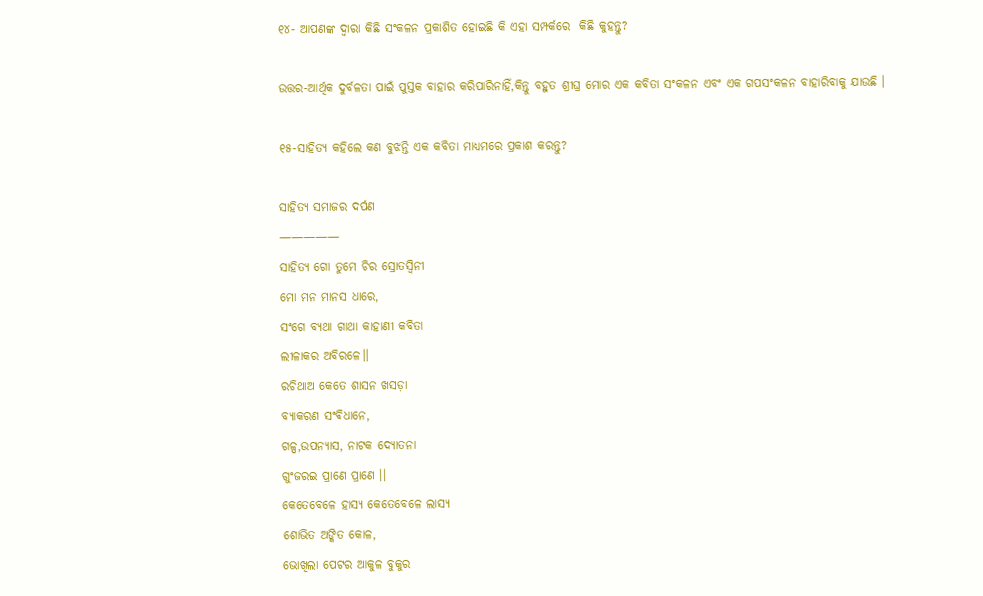୧୪- ଆପଣଙ୍କ ଦ୍ଵାରା କିଛି ସଂକଳନ ପ୍ରକାଶିତ ହୋଇଛି କି ଏହା ସମ୍ପର୍କରେ  କିଛି କୁହନ୍ତୁ?

ଉତ୍ତର-ଆର୍ଥିକ ଦୁର୍ବଳତା ପାଇଁ ପୁସ୍ତକ ବାହାର କରିପାରିନାହିଁ,କିନ୍ତୁ ବହୁତ ଶ୍ରୀଘ୍ର ମୋର ଏକ କବିତା ସଂକଳନ ଏବଂ ଏକ ଗପସଂକଳନ ବାହାରିବାକୁ ଯାଉଛି ।

୧୫-ସାହିତ୍ୟ କହିଲେ କଣ ବୁଝନ୍ତି ଏକ କବିତା ମାଧ୍ୟମରେ ପ୍ରକାଶ କରନ୍ତୁ?

ସାହିତ୍ୟ ସମାଜର ଦର୍ପଣ
—————
ସାହିତ୍ୟ ଗୋ ତୁମେ ଚିର ସ୍ରୋତସ୍ବିନୀ
ମୋ ମନ ମାନସ ଧାରେ,
ସଂଗେ ବ୍ୟଥା ଗାଥା କାହାଣୀ କବିତା
ଲୀଳାକର ଅବିରଳେ।।
ରଚିଥାଅ କେତେ ଶାସନ ଖସଡ଼ା
ବ୍ୟାକରଣ ସଂଵିଧାନେ,
ଗଳ୍ପ,ଉପନ୍ୟାସ, ନାଟକ ଦ୍ଯୋତନା
ଗୁଂଜରଇ ପ୍ରାଣେ ପ୍ରାଣେ ।।
କେତେବେଳେ ହାସ୍ୟ କେତେବେଳେ ଲାସ୍ୟ
ଶୋଭିତ ଅଙ୍କିତ କୋଳ,
ଭୋଖିଲା ପେଟର ଆକୁଳ ବୁକୁର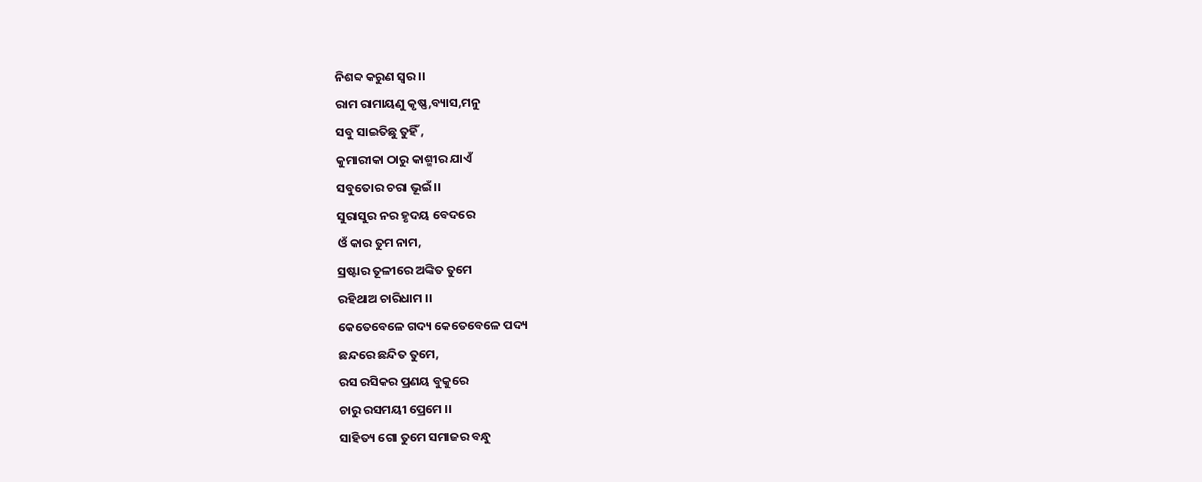ନିଶବ୍ଦ କରୁଣ ସ୍ୱର ।।
ରାମ ରାମାୟଣୁ କୃଷ୍ଣ,ବ୍ୟାସ,ମନୁ
ସବୁ ସାଇତିଛୁ ତୁହିଁ ,
କୁମାରୀକା ଠାରୁ କାଶ୍ମୀର ଯାଏଁ
ସବୁତୋର ଚରା ଭୂଇଁ।।
ସୁରାସୁର ନର ହୃଦୟ ବେଦରେ
ଓଁ କାର ତୁମ ନାମ,
ସ୍ରଷ୍ଟାର ତୂଳୀରେ ଅଙ୍କିତ ତୁମେ
ରହିଥାଅ ଚାରିଧାମ ।।
କେତେବେଳେ ଗଦ୍ୟ କେତେବେଳେ ପଦ୍ୟ
ଛନ୍ଦରେ ଛନ୍ଦିତ ତୁମେ,
ରସ ରସିକର ପ୍ରଣୟ ବୁକୁରେ
ଚାରୁ ରସମୟୀ ପ୍ରେମେ ।।
ସାହିତ୍ୟ ଗୋ ତୁମେ ସମାଜର ବନ୍ଧୁ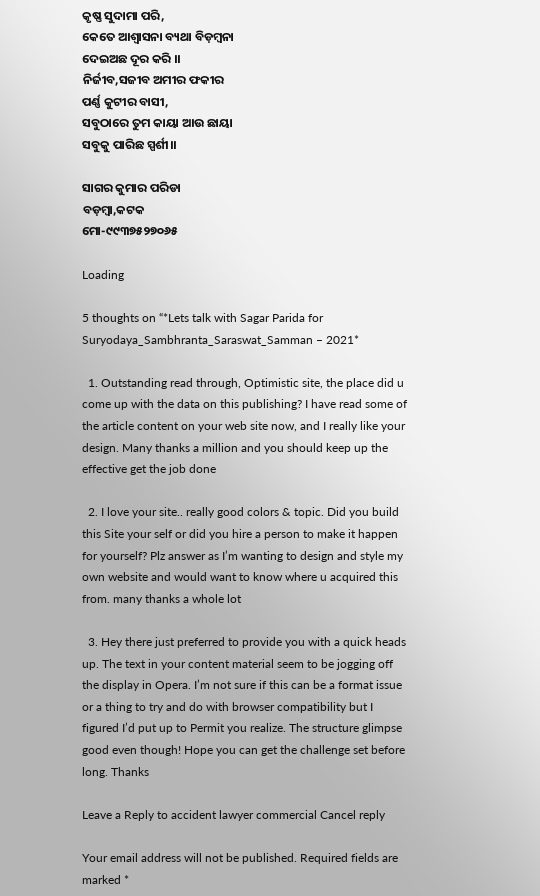କୃଷ୍ଣ ସୁଦାମା ପରି,
କେତେ ଆଶ୍ୱାସନା ବ୍ୟଥା ବିଡ଼ମ୍ବନା
ଦେଇଅଛ ଦୂର କରି ।।
ନିର୍ଜୀବ,ସଜୀବ ଅମୀର ଫକୀର
ପର୍ଣ୍ଣ କୁଟୀର ବାସୀ,
ସବୁଠାରେ ତୁମ କାୟା ଆଉ ଛାୟା
ସବୁକୁ ପାରିଛ ସ୍ପର୍ଶୀ।।

ସାଗର କୁମାର ପରିଡା
ବଡ଼ମ୍ବା,କଟକ
ମୋ-୯୯୩୭୫୨୭୦୬୫

Loading

5 thoughts on “*Lets talk with Sagar Parida for Suryodaya_Sambhranta_Saraswat_Samman – 2021*

  1. Outstanding read through, Optimistic site, the place did u come up with the data on this publishing? I have read some of the article content on your web site now, and I really like your design. Many thanks a million and you should keep up the effective get the job done

  2. I love your site.. really good colors & topic. Did you build this Site your self or did you hire a person to make it happen for yourself? Plz answer as I’m wanting to design and style my own website and would want to know where u acquired this from. many thanks a whole lot

  3. Hey there just preferred to provide you with a quick heads up. The text in your content material seem to be jogging off the display in Opera. I’m not sure if this can be a format issue or a thing to try and do with browser compatibility but I figured I’d put up to Permit you realize. The structure glimpse good even though! Hope you can get the challenge set before long. Thanks

Leave a Reply to accident lawyer commercial Cancel reply

Your email address will not be published. Required fields are marked *